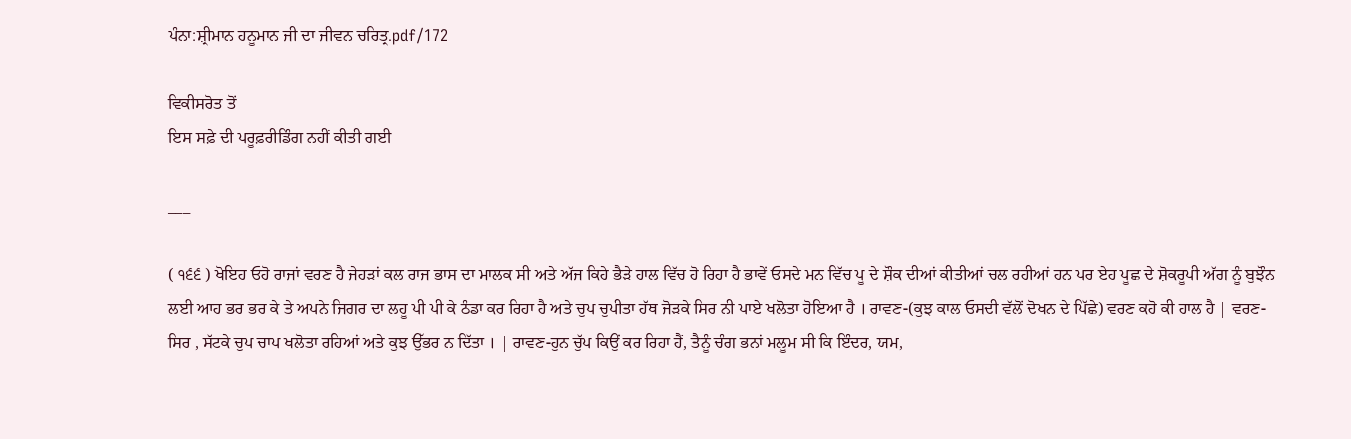ਪੰਨਾ:ਸ਼੍ਰੀਮਾਨ ਹਨੂਮਾਨ ਜੀ ਦਾ ਜੀਵਨ ਚਰਿਤ੍ਰ.pdf/172

ਵਿਕੀਸਰੋਤ ਤੋਂ
ਇਸ ਸਫ਼ੇ ਦੀ ਪਰੂਫ਼ਰੀਡਿੰਗ ਨਹੀਂ ਕੀਤੀ ਗਈ

___

( ੧੬੬ ) ਖੋਇਹ ਓਹੋ ਰਾਜਾਂ ਵਰਣ ਹੈ ਜੇਹੜਾਂ ਕਲ ਰਾਜ ਭਾਸ ਦਾ ਮਾਲਕ ਸੀ ਅਤੇ ਅੱਜ ਕਿਹੇ ਭੈੜੇ ਹਾਲ ਵਿੱਚ ਹੋ ਰਿਹਾ ਹੈ ਭਾਵੇਂ ਓਸਦੇ ਮਨ ਵਿੱਚ ਪੂ ਦੇ ਸ਼ੌਕ ਦੀਆਂ ਕੀਤੀਆਂ ਚਲ ਰਹੀਆਂ ਹਨ ਪਰ ਏਹ ਪੂਛ ਦੇ ਸ਼ੋਕਰੂਪੀ ਅੱਗ ਨੂੰ ਬੁਝੌਨ ਲਈ ਆਹ ਭਰ ਭਰ ਕੇ ਤੇ ਅਪਨੇ ਜਿਗਰ ਦਾ ਲਹੂ ਪੀ ਪੀ ਕੇ ਠੰਡਾ ਕਰ ਰਿਹਾ ਹੈ ਅਤੇ ਚੁਪ ਚੁਪੀਤਾ ਹੱਥ ਜੋੜਕੇ ਸਿਰ ਨੀ ਪਾਏ ਖਲੋਤਾ ਹੋਇਆ ਹੈ । ਰਾਵਣ-(ਕੁਝ ਕਾਲ ਓਸਦੀ ਵੱਲੋਂ ਦੋਖਨ ਦੇ ਪਿੱਛੇ) ਵਰਣ ਕਹੋ ਕੀ ਹਾਲ ਹੈ | ਵਰਣ-ਸਿਰ , ਸੱਟਕੇ ਚੁਪ ਚਾਪ ਖਲੋਤਾ ਰਹਿਆਂ ਅਤੇ ਕੁਝ ਉੱਭਰ ਨ ਦਿੱਤਾ । | ਰਾਵਣ-ਹੁਨ ਚੁੱਪ ਕਿਉਂ ਕਰ ਰਿਹਾ ਹੈਂ, ਤੈਨੂੰ ਚੰਗ ਭਨਾਂ ਮਲੂਮ ਸੀ ਕਿ ਇੰਦਰ, ਯਮ,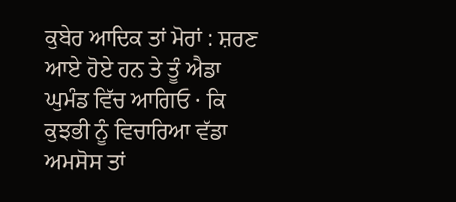ਕੁਬੇਰ ਆਦਿਕ ਤਾਂ ਮੋਰਾਂ : ਸ਼ਰਣ ਆਏ ਹੋਏ ਹਨ ਤੇ ਤੂੰ ਐਡਾ ਘੁਮੰਡ ਵਿੱਚ ਆਗਿਓ · ਕਿ ਕੁਝਭੀ ਨੂੰ ਵਿਚਾਰਿਆ ਵੱਡਾ ਅਮਸੋਸ ਤਾਂ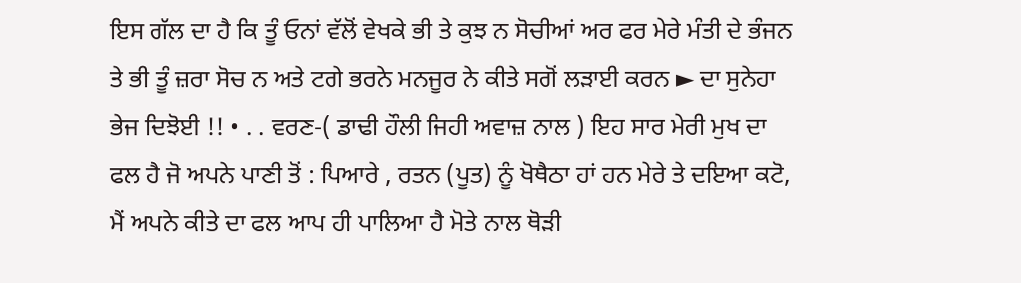ਇਸ ਗੱਲ ਦਾ ਹੈ ਕਿ ਤੂੰ ਓਨਾਂ ਵੱਲੋਂ ਵੇਖਕੇ ਭੀ ਤੇ ਕੁਝ ਨ ਸੋਚੀਆਂ ਅਰ ਫਰ ਮੇਰੇ ਮੰਤੀ ਦੇ ਭੰਜਨ ਤੇ ਭੀ ਤੂੰ ਜ਼ਰਾ ਸੋਚ ਨ ਅਤੇ ਟਗੇ ਭਰਨੇ ਮਨਜੂਰ ਨੇ ਕੀਤੇ ਸਗੋਂ ਲੜਾਈ ਕਰਨ ► ਦਾ ਸੁਨੇਹਾ ਭੇਜ ਦਿਝੋਈ !! • . . ਵਰਣ-( ਡਾਢੀ ਹੌਲੀ ਜਿਹੀ ਅਵਾਜ਼ ਨਾਲ ) ਇਹ ਸਾਰ ਮੇਰੀ ਮੁਖ ਦਾ ਫਲ ਹੈ ਜੋ ਅਪਨੇ ਪਾਣੀ ਤੋਂ : ਪਿਆਰੇ , ਰਤਨ (ਪੂਤ) ਨੂੰ ਖੋਥੈਠਾ ਹਾਂ ਹਨ ਮੇਰੇ ਤੇ ਦਇਆ ਕਟੋ, ਮੈਂ ਅਪਨੇ ਕੀਤੇ ਦਾ ਫਲ ਆਪ ਹੀ ਪਾਲਿਆ ਹੈ ਮੋਤੇ ਨਾਲ ਥੋੜੀ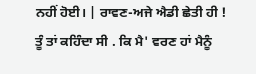ਨਹੀਂ ਹੋਈ। | ਰਾਵਣ-ਅਜੇ ਐਡੀ ਛੇਤੀ ਹੀ ! ਤੂੰ ਤਾਂ ਕਹਿੰਦਾ ਸੀ . ਕਿ ਮੈ' ਵਰਣ ਹਾਂ ਮੈਨੂੰ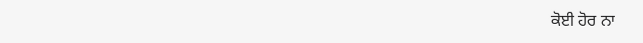ਕੋਈ ਹੋਰ ਨਾ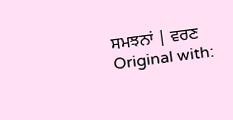ਸਮਝਨਾਂ | ਵਰਣ Original with: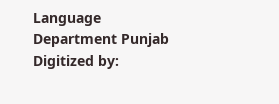Language Department Punjab Digitized by: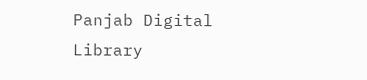Panjab Digital Library